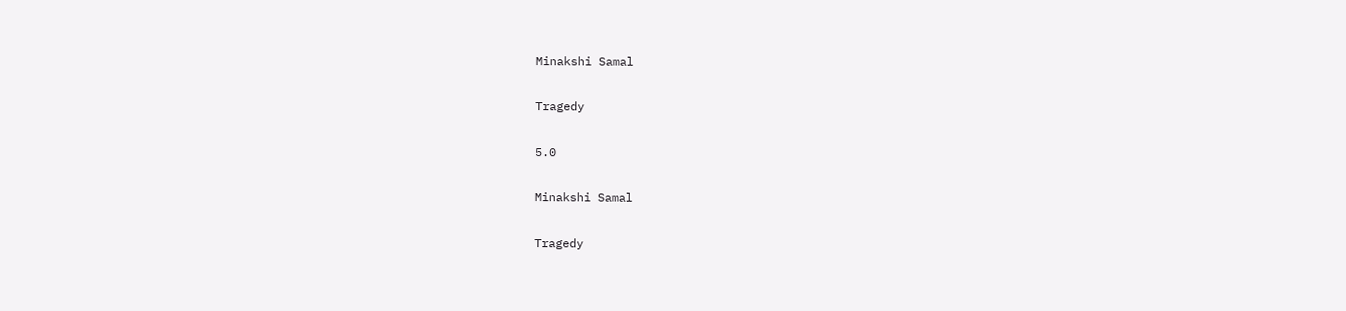Minakshi Samal

Tragedy

5.0

Minakshi Samal

Tragedy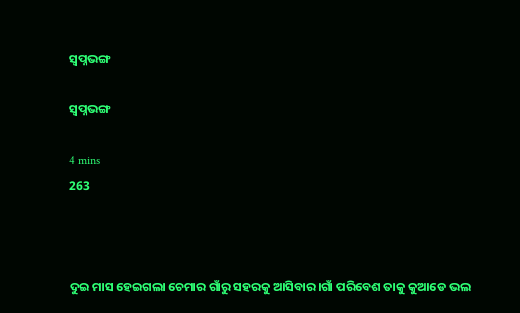ସ୍ବପ୍ନଭଙ୍ଗ

ସ୍ବପ୍ନଭଙ୍ଗ

4 mins
263



ଦୁଇ ମାସ ହେଇଗଲା ଚେମାର ଗାଁରୁ ସହରକୁ ଆସିବାର।ଗାଁ ପରିବେଶ ତାକୁ କୁଆଡେ ଭଲ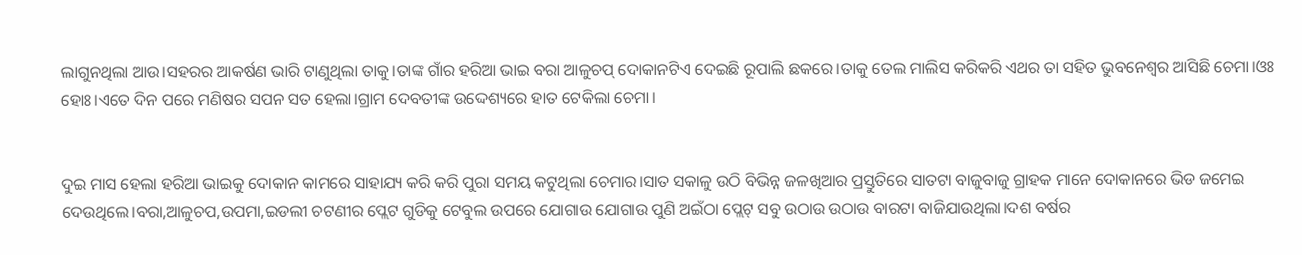ଲାଗୁନଥିଲା ଆଉ।ସହରର ଆକର୍ଷଣ ଭାରି ଟାଣୁଥିଲା ତାକୁ।ତାଙ୍କ ଗାଁର ହରିଆ ଭାଇ ବରା ଆଳୁଚପ୍ ଦୋକାନଟିଏ ଦେଇଛି ରୂପାଲି ଛକରେ।ତାକୁ ତେଲ ମାଲିସ କରିକରି ଏଥର ତା ସହିତ ଭୁବନେଶ୍ୱର ଆସିଛି ଚେମା।ଓଃ ହୋଃ।ଏତେ ଦିନ ପରେ ମଣିଷର ସପନ ସତ ହେଲା।ଗ୍ରାମ ଦେବତୀଙ୍କ ଉଦ୍ଦେଶ୍ୟରେ ହାତ ଟେକିଲା ଚେମା।


ଦୁଇ ମାସ ହେଲା ହରିଆ ଭାଇକୁ ଦୋକାନ କାମରେ ସାହାଯ୍ୟ କରି କରି ପୁରା ସମୟ କଟୁଥିଲା ଚେମାର।ସାତ ସକାଳୁ ଉଠି ବିଭିନ୍ନ ଜଳଖିଆର ପ୍ରସ୍ତୁତିରେ ସାତଟା ବାଜୁବାଜୁ ଗ୍ରାହକ ମାନେ ଦୋକାନରେ ଭିଡ ଜମେଇ ଦେଉଥିଲେ।ବରା,ଆଳୁଚପ,ଉପମା,ଇଡଲୀ ଚଟଣୀର ପ୍ଲେଟ ଗୁଡିକୁ ଟେବୁଲ ଉପରେ ଯୋଗାଉ ଯୋଗାଉ ପୁଣି ଅଇଁଠା ପ୍ଲେଟ୍ ସବୁ ଉଠାଉ ଉଠାଉ ବାରଟା ବାଜିଯାଉଥିଲା।ଦଶ ବର୍ଷର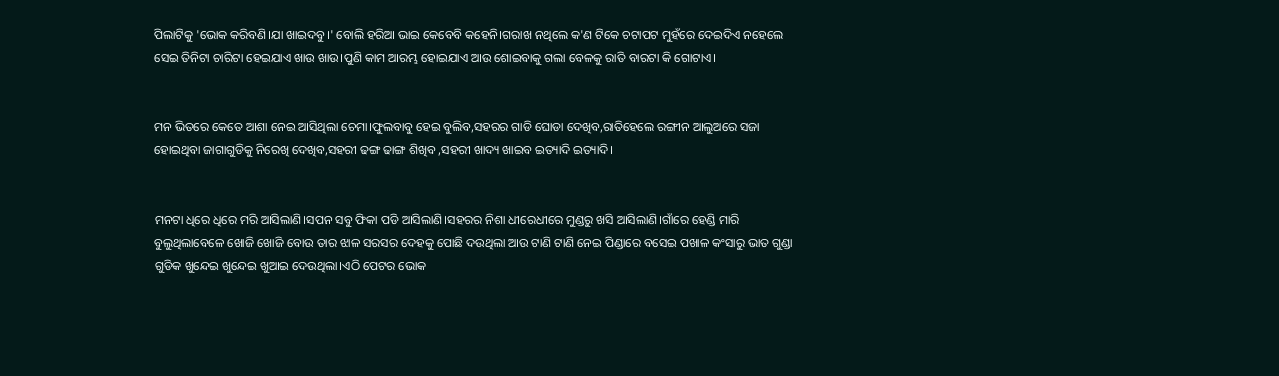ପିଲାଟିକୁ 'ଭୋକ କରିବଣି।ଯା ଖାଇଦବୁ।' ବୋଲି ହରିଆ ଭାଇ କେବେବି କହେନି।ଗରାଖ ନଥିଲେ କ'ଣ ଟିକେ ଚଟାପଟ ମୁହଁରେ ଦେଇଦିଏ ନହେଲେ ସେଇ ତିନିଟା ଚାରିଟା ହେଇଯାଏ ଖାଉ ଖାଉ।ପୁଣି କାମ ଆରମ୍ଭ ହୋଇଯାଏ ଆଉ ଶୋଇବାକୁ ଗଲା ବେଳକୁ ରାତି ବାରଟା କି ଗୋଟାଏ।


ମନ ଭିତରେ କେତେ ଆଶା ନେଇ ଆସିଥିଲା ଚେମା।ଫୁଲବାବୁ ହେଇ ବୁଲିବ,ସହରର ଗାଡି ଘୋଡା ଦେଖିବ,ରାତିହେଲେ ରଙ୍ଗୀନ ଆଲୁଅରେ ସଜା ହୋଇଥିବା ଜାଗାଗୁଡିକୁ ନିରେଖି ଦେଖିବ,ସହରୀ ଢଙ୍ଗ ଢାଙ୍ଗ ଶିଖିବ ,ସହରୀ ଖାଦ୍ୟ ଖାଇବ ଇତ୍ୟାଦି ଇତ୍ୟାଦି।


ମନଟା ଧିରେ ଧିରେ ମରି ଆସିଲାଣି।ସପନ ସବୁ ଫିକା ପଡି ଆସିଲାଣି।ସହରର ନିଶା ଧୀରେଧୀରେ ମୁଣ୍ଡରୁ ଖସି ଆସିଲାଣି।ଗାଁରେ ହେଣ୍ଡି ମାରି ବୁଲୁଥିଲାବେଳେ ଖୋଜି ଖୋଜି ବୋଉ ତାର ଝାଳ ସରସର ଦେହକୁ ପୋଛି ଦଉଥିଲା ଆଉ ଟାଣି ଟାଣି ନେଇ ପିଣ୍ଡାରେ ବସେଇ ପଖାଳ କଂସାରୁ ଭାତ ଗୁଣ୍ଡା ଗୁଡିକ ଖୁନ୍ଦେଇ ଖୁନ୍ଦେଇ ଖୁଆଇ ଦେଉଥିଲା।ଏଠି ପେଟର ଭୋକ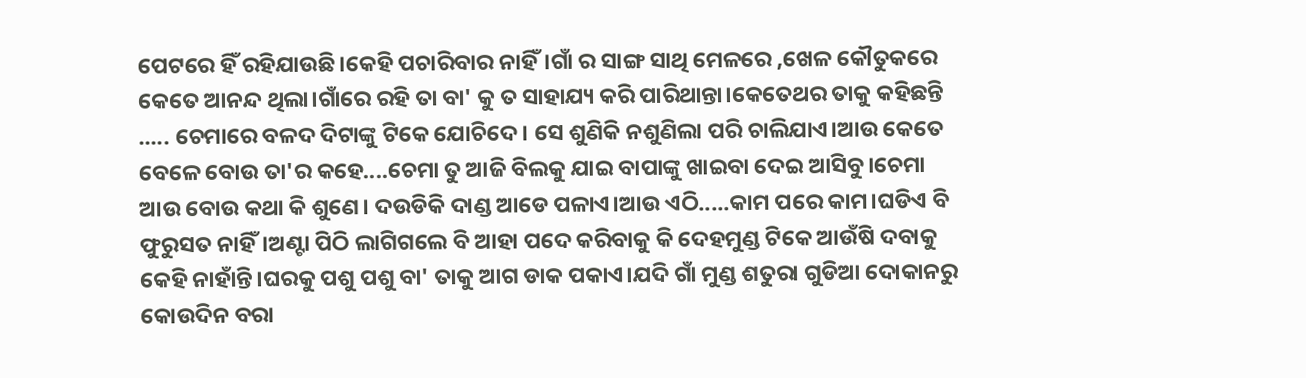ପେଟରେ ହିଁ ରହିଯାଉଛି।କେହି ପଚାରିବାର ନାହିଁ।ଗାଁ ର ସାଙ୍ଗ ସାଥି ମେଳରେ ,ଖେଳ କୌତୁକରେ କେତେ ଆନନ୍ଦ ଥିଲା।ଗାଁରେ ରହି ତା ବା' କୁ ତ ସାହାଯ୍ୟ କରି ପାରିଥାନ୍ତା।କେତେଥର ତାକୁ କହିଛନ୍ତି ..... ଚେମାରେ ବଳଦ ଦିଟାଙ୍କୁ ଟିକେ ଯୋଚିଦେ। ସେ ଶୁଣିକି ନଶୁଣିଲା ପରି ଚାଲିଯାଏ।ଆଉ କେତେ ବେଳେ ବୋଉ ତା'ର କହେ....ଚେମା ତୁ ଆଜି ବିଲକୁ ଯାଇ ବାପାଙ୍କୁ ଖାଇବା ଦେଇ ଆସିବୁ।ଚେମା ଆଉ ବୋଉ କଥା କି ଶୁଣେ। ଦଉଡିକି ଦାଣ୍ଡ ଆଡେ ପଳାଏ।ଆଉ ଏଠି.....କାମ ପରେ କାମ।ଘଡିଏ ବି ଫୁରୁସତ ନାହିଁ।ଅଣ୍ଟା ପିଠି ଲାଗିଗଲେ ବି ଆହା ପଦେ କରିବାକୁ କି ଦେହମୁଣ୍ଡ ଟିକେ ଆଉଁଷି ଦବାକୁ କେହି ନାହାଁନ୍ତି।ଘରକୁ ପଶୁ ପଶୁ ବା' ତାକୁ ଆଗ ଡାକ ପକାଏ।ଯଦି ଗାଁ ମୁଣ୍ଡ ଶତୁରା ଗୁଡିଆ ଦୋକାନରୁ କୋଉଦିନ ବରା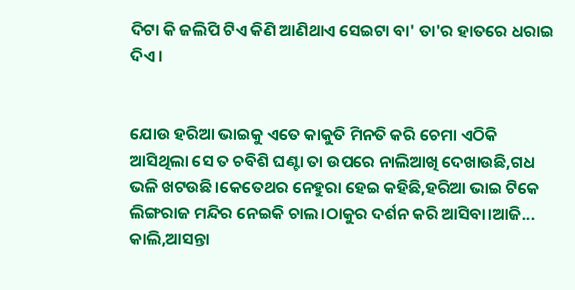ଦିଟା କି ଜଲିପି ଟିଏ କିଣି ଆଣିଥାଏ ସେଇଟା ବା' ତା'ର ହାତରେ ଧରାଇ ଦିଏ।


ଯୋଉ ହରିଆ ଭାଇକୁ ଏତେ କାକୁତି ମିନତି କରି ଚେମା ଏଠିକି ଆସିଥିଲା ସେ ତ ଚବିଶି ଘଣ୍ଟା ତା ଉପରେ ନାଲିଆଖି ଦେଖାଉଛି,ଗଧ ଭଳି ଖଟଉଛି।କେତେଥର ନେହୁରା ହେଇ କହିଛି,ହରିଆ ଭାଇ ଟିକେ ଲିଙ୍ଗରାଜ ମନ୍ଦିର ନେଇକି ଚାଲ।ଠାକୁର ଦର୍ଶନ କରି ଆସିବା।ଆଜି... କାଲି,ଆସନ୍ତା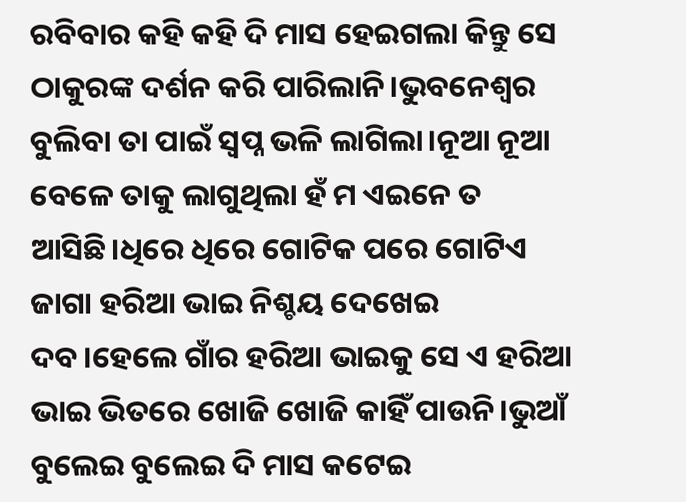ରବିବାର କହି କହି ଦି ମାସ ହେଇଗଲା କିନ୍ତୁ ସେ ଠାକୁରଙ୍କ ଦର୍ଶନ କରି ପାରିଲାନି।ଭୁବନେଶ୍ୱର ବୁଲିବା ତା ପାଇଁ ସ୍ବପ୍ନ ଭଳି ଲାଗିଲା।ନୂଆ ନୂଆ ବେଳେ ତାକୁ ଲାଗୁଥିଲା ହଁ ମ ଏଇନେ ତ ଆସିଛି।ଧିରେ ଧିରେ ଗୋଟିକ ପରେ ଗୋଟିଏ ଜାଗା ହରିଆ ଭାଇ ନିଶ୍ଚୟ ଦେଖେଇ ଦବ।ହେଲେ ଗାଁର ହରିଆ ଭାଇକୁ ସେ ଏ ହରିଆ ଭାଇ ଭିତରେ ଖୋଜି ଖୋଜି କାହିଁ ପାଉନି।ଭୁଆଁ ବୁଲେଇ ବୁଲେଇ ଦି ମାସ କଟେଇ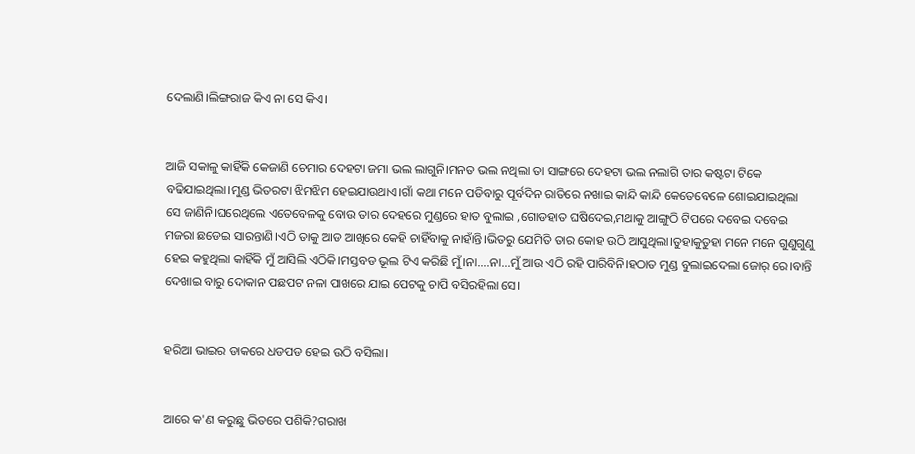ଦେଲାଣି।ଲିଙ୍ଗରାଜ କିଏ ନା ସେ କିଏ।


ଆଜି ସକାଳୁ କାହିଁକି କେଜାଣି ଚେମାର ଦେହଟା ଜମା ଭଲ ଲାଗୁନି।ମନତ ଭଲ ନଥିଲା ତା ସାଙ୍ଗରେ ଦେହଟା ଭଲ ନଲାଗି ତାର କଷ୍ଟଟା ଟିକେ ବଢିଯାଇଥିଲା।ମୁଣ୍ଡ ଭିତରଟା ଝିମଝିମ ହେଇଯାଉଥାଏ।ଗାଁ କଥା ମନେ ପଡିବାରୁ ପୂର୍ବଦିନ ରାତିରେ ନଖାଇ କାନ୍ଦି କାନ୍ଦି କେତେବେଳେ ଶୋଇଯାଇଥିଲା ସେ ଜାଣିନି।ଘରେଥିଲେ ଏତେବେଳକୁ ବୋଉ ତାର ଦେହରେ ମୁଣ୍ଡରେ ହାତ ବୁଲାଇ ,ଗୋଡହାତ ଘଷିଦେଇ,ମଥାକୁ ଆଙ୍ଗୁଠି ଟିପରେ ଦବେଇ ଦବେଇ ମଜରା ଛଡେଇ ସାରନ୍ତାଣି।ଏଠି ତାକୁ ଆଡ ଆଖିରେ କେହି ଚାହିଁବାକୁ ନାହାଁନ୍ତି।ଭିତରୁ ଯେମିତି ତାର କୋହ ଉଠି ଆସୁଥିଲା।ତୁହାକୁତୁହା ମନେ ମନେ ଗୁଣୁଗୁଣୁ ହେଇ କହୁଥିଲା କାହିଁକି ମୁଁ ଆସିଲି ଏଠିକି।ମସ୍ତବଡ ଭୂଲ ଟିଏ କରିଛି ମୁଁ।ନା....ନା...ମୁଁ ଆଉ ଏଠି ରହି ପାରିବିନି।ହଠାତ ମୁଣ୍ଡ ବୁଲାଇଦେଲା ଜୋର୍ ରେ।ବାନ୍ତି ଦେଖାଇ ବାରୁ ଦୋକାନ ପଛପଟ ନଳା ପାଖରେ ଯାଇ ପେଟକୁ ଚାପି ବସିରହିଲା ସେ।


ହରିଆ ଭାଇର ଡାକରେ ଧଡପଡ ହେଇ ଉଠି ବସିଲା।


ଆରେ କ'ଣ କରୁଛୁ ଭିତରେ ପଶିକି?ଗରାଖ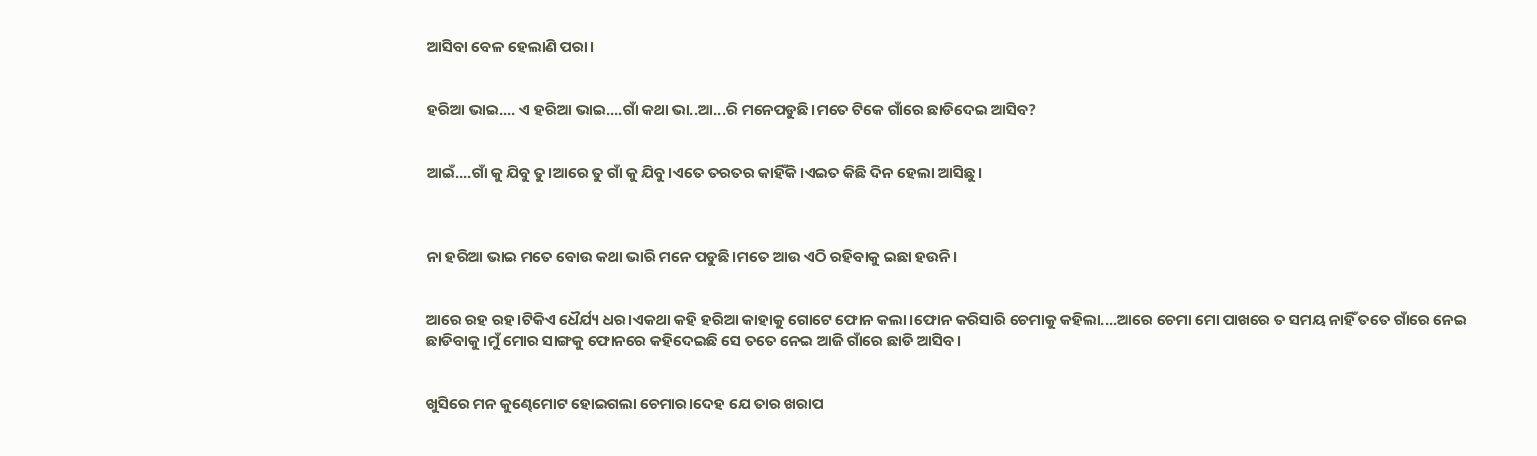ଆସିବା ବେଳ ହେଲାଣି ପରା।


ହରିଆ ଭାଇ.... ଏ ହରିଆ ଭାଇ....ଗାଁ କଥା ଭା..ଆ...ରି ମନେପଡୁଛି।ମତେ ଟିକେ ଗାଁରେ ଛାଡିଦେଇ ଆସିବ?


ଆଇଁ....ଗାଁ କୁ ଯିବୁ ତୁ।ଆରେ ତୁ ଗାଁ କୁ ଯିବୁ।ଏତେ ତରତର କାହିଁକି।ଏଇତ କିଛି ଦିନ ହେଲା ଆସିଛୁ।



ନା ହରିଆ ଭାଇ ମତେ ବୋଉ କଥା ଭାରି ମନେ ପଡୁଛି।ମତେ ଆଉ ଏଠି ରହିବାକୁ ଇଛା ହଉନି।


ଆରେ ରହ ରହ।ଟିକିଏ ଧୈର୍ଯ୍ୟ ଧର।ଏକଥା କହି ହରିଆ କାହାକୁ ଗୋଟେ ଫୋନ କଲା।ଫୋନ କରିସାରି ଚେମାକୁ କହିଲା....ଆରେ ଚେମା ମୋ ପାଖରେ ତ ସମୟ ନାହିଁ ତତେ ଗାଁରେ ନେଇ ଛାଡିବାକୁ।ମୁଁ ମୋର ସାଙ୍ଗକୁ ଫୋନରେ କହିଦେଇଛି ସେ ତତେ ନେଇ ଆଜି ଗାଁରେ ଛାଡି ଆସିବ।


ଖୁସିରେ ମନ କୁଣ୍ଢେମୋଟ ହୋଇଗଲା ଚେମାର।ଦେହ ଯେ ତାର ଖରାପ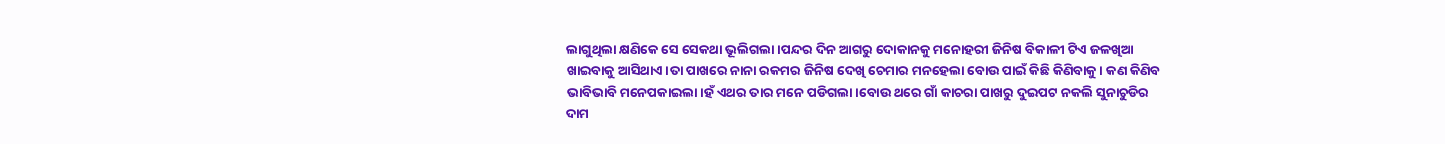ଲାଗୁଥିଲା କ୍ଷଣିକେ ସେ ସେକଥା ଭୂଲିଗଲା।ପନ୍ଦର ଦିନ ଆଗରୁ ଦୋକାନକୁ ମନୋହରୀ ଜିନିଷ ବିକାଳୀ ଟିଏ ଜଳଖିଆ ଖାଇବାକୁ ଆସିଥାଏ।ତା ପାଖରେ ନାନା ରକମର ଜିନିଷ ଦେଖି ଚେମାର ମନହେଲା ବୋଉ ପାଇଁ କିଛି କିଣିବାକୁ। କଣ କିଣିବ ଭାବିଭାବି ମନେପକାଇଲା।ହଁ ଏଥର ତାର ମନେ ପଡିଗଲା।ବୋଉ ଥରେ ଗାଁ କାଚରା ପାଖରୁ ଦୁଇପଟ ନକଲି ସୁନାଚୁଡିର ଦାମ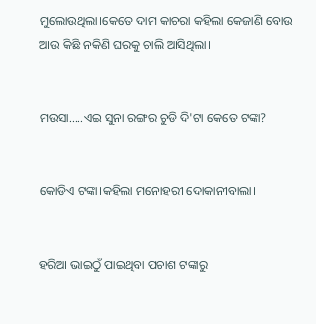ମୁଲୋଉଥିଲା।କେତେ ଦାମ କାଚରା କହିଲା କେଜାଣି ବୋଉ ଆଉ କିଛି ନକିଣି ଘରକୁ ଚାଲି ଆସିଥିଲା।


ମଉସା.....ଏଇ ସୁନା ରଙ୍ଗର ଚୁଡି ଦି'ଟା କେତେ ଟଙ୍କା?


କୋଡିଏ ଟଙ୍କା।କହିଲା ମନୋହରୀ ଦୋକାନୀବାଲା।


ହରିଆ ଭାଇଠୁଁ ପାଇଥିବା ପଚାଶ ଟଙ୍କାରୁ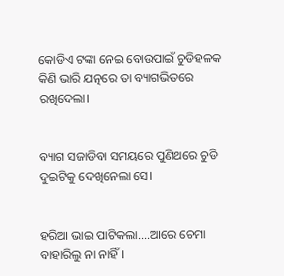କୋଡିଏ ଟଙ୍କା ନେଇ ବୋଉପାଇଁ ଚୁଡିହଳକ କିଣି ଭାରି ଯତ୍ନରେ ତା ବ୍ୟାଗଭିତରେ ରଖିଦେଲା।


ବ୍ୟାଗ ସଜାଡିବା ସମୟରେ ପୁଣିଥରେ ଚୁଡି ଦୁଇଟିକୁ ଦେଖିନେଲା ସେ।


ହରିଆ ଭାଇ ପାଟିକଲା....ଆରେ ଚେମା ବାହାରିଲୁ ନା ନାହିଁ।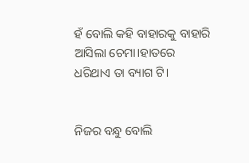ହଁ ବୋଲି କହି ବାହାରକୁ ବାହାରି ଆସିଲା ଚେମା।ହାତରେ ଧରିଥାଏ ତା ବ୍ୟାଗ ଟି।


ନିଜର ବନ୍ଧୁ ବୋଲି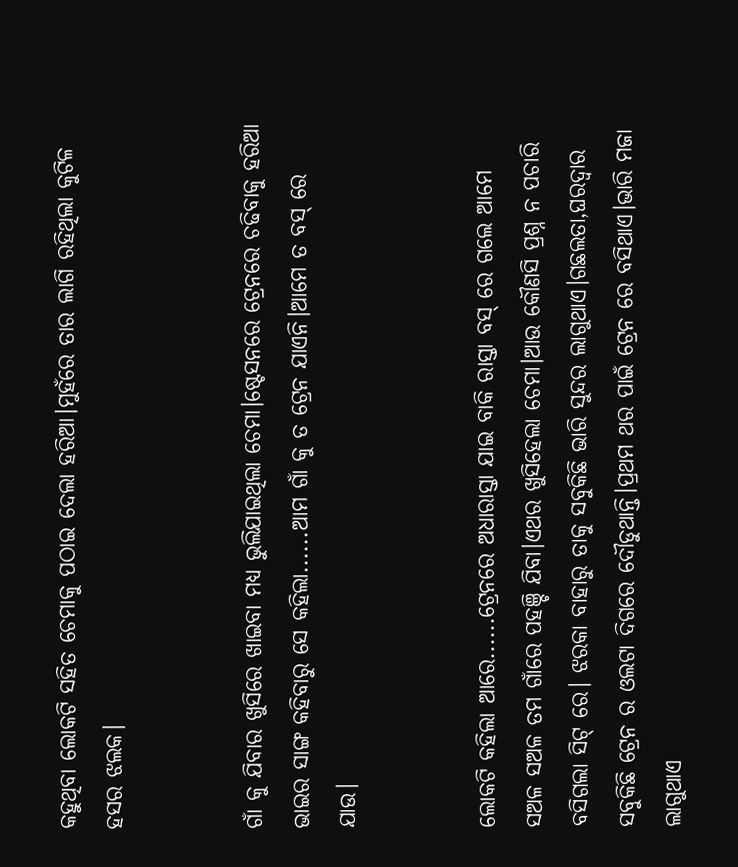କହୁଥିବା ଲୋକଟି ସହିତ ଚେମାକୁ ପଠାଇ ଦେଲା ହରିଆ।ମୁହଁରେ ତାର ଲାଗି ରହିଥିଲା କୁଟିଳ ହସର ଝଲକ।


ଗାଁ କୁ ଯିବାର ଖୁସିରେ ଖାଇବା ମଧ୍ୟ ଭୁଲିଯାଇଥିଲା ଚେମା।ଷ୍ଟେସନରେ ଟ୍ରେନରେ ଚଢିବାକୁ ହରିଆ ଭାଇର ସାଙ୍ଗ କହିବାରୁ ସେ କହିଲା......ଆମ ଗାଁ କୁ ତ ଟ୍ରେନ ଯାଏନି।ଆମେ ତ ବସ୍ ରେ ଯାଉ।


ଲୋକଟି କହିଲା ଆରେ......ଟ୍ରେନରେ ଅଧାରାସ୍ତା ଯାଇ ବାକି ରାସ୍ତା ବସ୍ ରେ ଗଲେ ଆମେ ସଅଳ ସଅଳ ତମ ଗାଁରେ ପହଞ୍ଚି ଯିବା।ଏଥର ଖୁସିହେଲା ଚେମା।ଆଉ କୌଣସି ପ୍ରଶ୍ନ ନ ପଚାରି ବସିଗଲା ସିଟ୍ ରେ। ଝରକା ବାହାରୁ ତାକୁ ସବୁକିଛି ଭାରି ସୁନ୍ଦର ଲାଗୁଥାଏ।ଗଛଲତା,ଘରଦ୍ବାର ସବୁକିଛି ଟ୍ରେନ ର ଓଲଟା ଦିଗରେ ଦୌଡୁଥାନ୍ତି।ପ୍ରଥମ ଥର ପାଇଁ ଟ୍ରେନ ରେ ବସିଥାଏ।ଭାରି ମଜା ଲାଗୁଥାଏ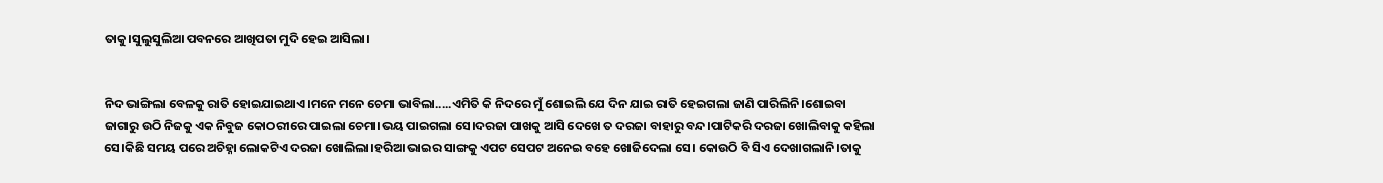ତାକୁ।ସୁଲୁସୁଲିଆ ପବନରେ ଆଖିପତା ମୁଦି ହେଇ ଆସିଲା।


ନିଦ ଭାଙ୍ଗିଲା ବେଳକୁ ରାତି ହୋଇଯାଇଥାଏ।ମନେ ମନେ ଚେମା ଭାବିଲା.....ଏମିତି କି ନିଦରେ ମୁଁ ଶୋଇଲି ଯେ ଦିନ ଯାଇ ରାତି ହେଇଗଲା ଜାଣି ପାରିଲିନି।ଶୋଇବା ଜାଗାରୁ ଉଠି ନିଜକୁ ଏକ ନିବୁଜ କୋଠରୀରେ ପାଇଲା ଚେମା।ଭୟ ପାଇଗଲା ସେ।ଦରଜା ପାଖକୁ ଆସି ଦେଖେ ତ ଦରଜା ବାହାରୁ ବନ୍ଦ।ପାଟିକରି ଦରଜା ଖୋଲିବାକୁ କହିଲା ସେ।କିଛି ସମୟ ପରେ ଅଚିହ୍ନା ଲୋକଟିଏ ଦରଜା ଖୋଲିଲା।ହରିଆ ଭାଇର ସାଙ୍ଗକୁ ଏପଟ ସେପଟ ଅନେଇ ବହେ ଖୋଜିଦେଲା ସେ। କୋଉଠି ବି ସିଏ ଦେଖାଗଲାନି।ତାକୁ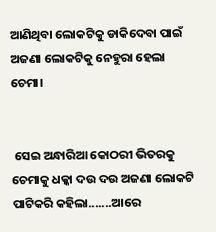ଆଣିଥିବା ଲୋକଟିକୁ ଡାକିଦେବା ପାଇଁ ଅଜଣା ଲୋକଟିକୁ ନେହୁରା ହେଲା ଚେମା।


 ସେଇ ଅନ୍ଧାରିଆ କୋଠରୀ ଭିତରକୁ ଚେମାକୁ ଧକ୍କା ଦଉ ଦଉ ଅଜଣା ଲୋକଟି ପାଟିକରି କହିଲା.......ଆରେ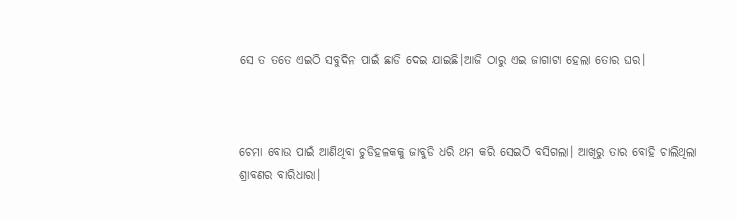ସେ ତ ତତେ ଏଇଠି ସବୁଦିନ ପାଇଁ ଛାଡି ଦେଇ ଯାଇଛି।ଆଜି ଠାରୁ ଏଇ ଜାଗାଟା ହେଲା ତୋର ଘର।



ଚେମା ବୋଉ ପାଇଁ ଆଣିଥିବା ଚୁଡିହଳକକୁ ଜାବୁଡି ଧରି ଥମ କରି ସେଇଠି ବସିଗଲା। ଆଖିରୁ ତାର ବୋହି ଚାଲିଥିଲା ଶ୍ରାବଣର ବାରିଧାରା।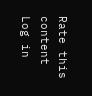Rate this content
Log in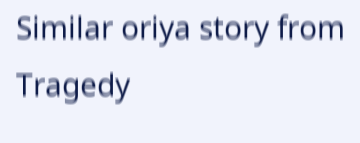Similar oriya story from Tragedy